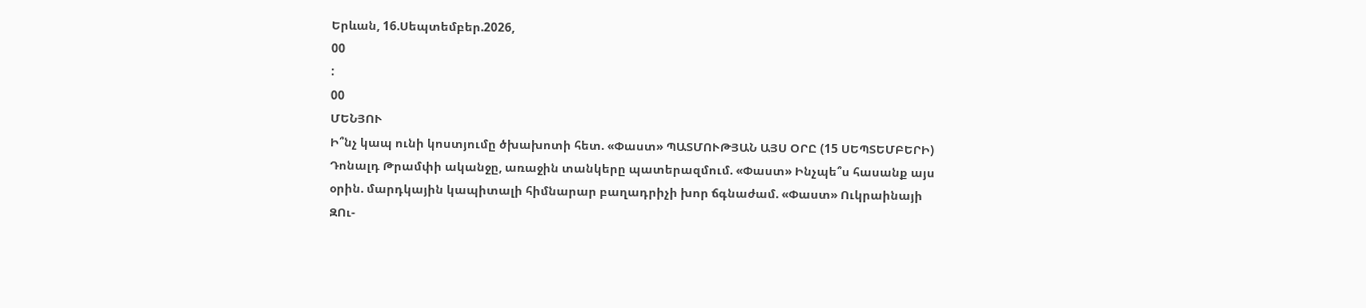Երևան, 16.Սեպտեմբեր.2026,
00
:
00
ՄԵՆՅՈՒ
Ի՞նչ կապ ունի կոստյումը ծխախոտի հետ. «Փաստ» ՊԱՏՄՈՒԹՅԱՆ ԱՅՍ ՕՐԸ (15 ՍԵՊՏԵՄԲԵՐԻ) Դոնալդ Թրամփի ականջը, առաջին տանկերը պատերազմում. «Փաստ» Ինչպե՞ս հասանք այս օրին. մարդկային կապիտալի հիմնարար բաղադրիչի խոր ճգնաժամ. «Փաստ» Ուկրաինայի ԶՈւ-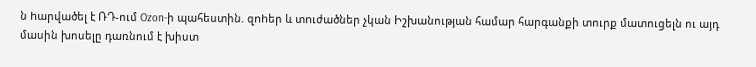ն hարվածել է ՌԴ-ում Ozon-ի պահեստին. զnhեր և տnւժածներ չկան Իշխանության համար հարգանքի տուրք մատուցելն ու այդ մասին խոսելը դառնում է խիստ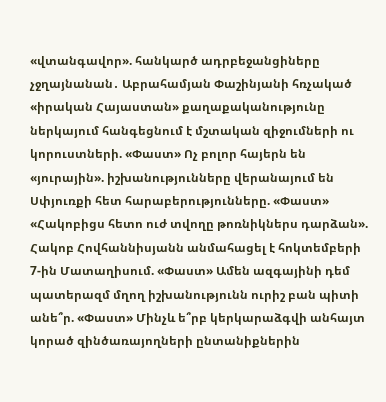«վտանգավոր». հանկարծ ադրբեջանցիները չջղայնանան․ Աբրահամյան Փաշինյանի հռչակած «իրական Հայաստան» քաղաքականությունը ներկայում հանգեցնում է մշտական զիջումների ու կորուստների. «Փաստ» Ոչ բոլոր հայերն են «յուրային». իշխանությունները վերանայում են Սփյուռքի հետ հարաբերությունները. «Փաստ» «Հակոբիցս հետո ուժ տվողը թոռնիկներս դարձան». Հակոբ Հովհաննիսյանն անմահացել է հոկտեմբերի 7-ին Մատաղիսում. «Փաստ» Ամեն ազգայինի դեմ պատերազմ մղող իշխանությունն ուրիշ բան պիտի անե՞ր. «Փաստ» Մինչև ե՞րբ կերկարաձգվի անհայտ կորած զինծառայողների ընտանիքներին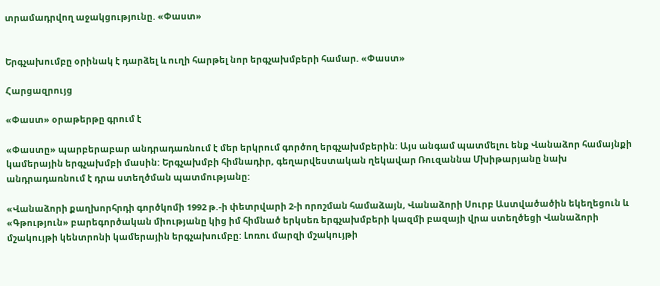տրամադրվող աջակցությունը. «Փաստ»


Երգչախումբը օրինակ է դարձել և ուղի հարթել նոր երգչախմբերի համար. «Փաստ»

Հարցազրույց

«Փաստ» օրաթերթը գրում է

«Փաստը» պարբերաբար անդրադառնում է մեր երկրում գործող երգչախմբերին: Այս անգամ պատմելու ենք Վանաձոր համայնքի կամերային երգչախմբի մասին: Երգչախմբի հիմնադիր, գեղարվեստական ղեկավար Ռուզաննա Մխիթարյանը նախ անդրադառնում է դրա ստեղծման պատմությանը:

«Վանաձորի քաղխորհրդի գործկոմի 1992 թ.-ի փետրվարի 2-ի որոշման համաձայն, Վանաձորի Սուրբ Աստվածածին եկեղեցուն և «Գթություն» բարեգործական միությանը կից իմ հիմնած երկսեռ երգչախմբերի կազմի բազայի վրա ստեղծեցի Վանաձորի մշակույթի կենտրոնի կամերային երգչախումբը: Լոռու մարզի մշակույթի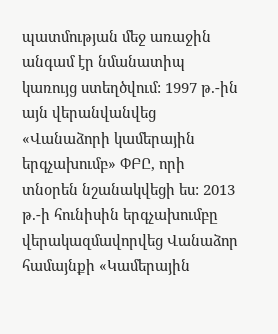պատմության մեջ առաջին անգամ էր նմանատիպ կառույց ստեղծվում: 1997 թ.-ին այն վերանվանվեց «Վանաձորի կամերային երգչախումբ» ՓԲԸ, որի տնօրեն նշանակվեցի ես: 2013 թ.-ի հունիսին երգչախումբը վերակազմավորվեց Վանաձոր համայնքի «Կամերային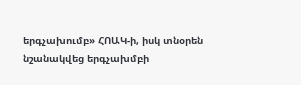երգչախումբ» ՀՈԱԿ-ի, իսկ տնօրեն նշանակվեց երգչախմբի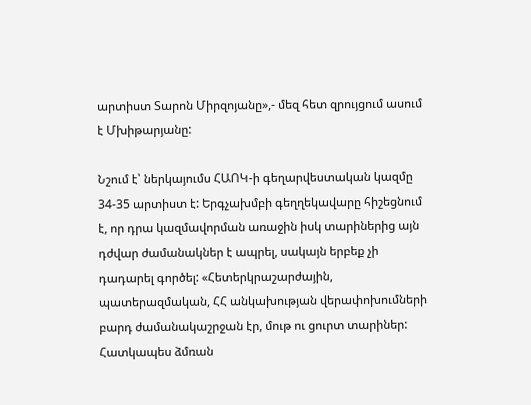արտիստ Տարոն Միրզոյանը»,- մեզ հետ զրույցում ասում է Մխիթարյանը:

Նշում է՝ ներկայումս ՀԱՈԿ-ի գեղարվեստական կազմը 34-35 արտիստ է: Երգչախմբի գեղղեկավարը հիշեցնում է, որ դրա կազմավորման առաջին իսկ տարիներից այն դժվար ժամանակներ է ապրել, սակայն երբեք չի դադարել գործել: «Հետերկրաշարժային, պատերազմական, ՀՀ անկախության վերափոխումների բարդ ժամանակաշրջան էր, մութ ու ցուրտ տարիներ: Հատկապես ձմռան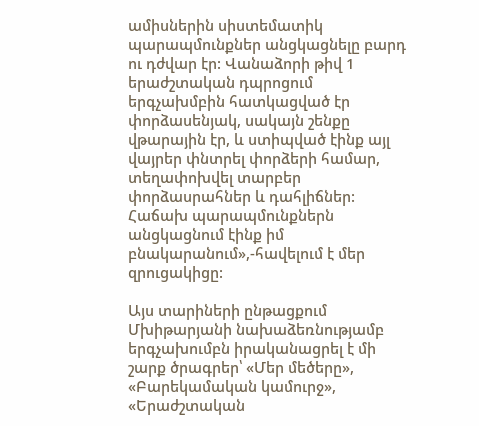ամիսներին սիստեմատիկ պարապմունքներ անցկացնելը բարդ ու դժվար էր: Վանաձորի թիվ 1 երաժշտական դպրոցում երգչախմբին հատկացված էր փորձասենյակ, սակայն շենքը վթարային էր, և ստիպված էինք այլ վայրեր փնտրել փորձերի համար, տեղափոխվել տարբեր փորձասրահներ և դահլիճներ: Հաճախ պարապմունքներն անցկացնում էինք իմ բնակարանում»,-հավելում է մեր զրուցակիցը:

Այս տարիների ընթացքում Մխիթարյանի նախաձեռնությամբ երգչախումբն իրականացրել է մի շարք ծրագրեր՝ «Մեր մեծերը», «Բարեկամական կամուրջ», «Երաժշտական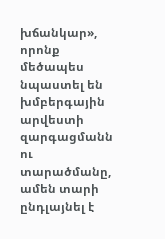խճանկար», որոնք մեծապես նպաստել են խմբերգային արվեստի զարգացմանն ու տարածմանը, ամեն տարի ընդլայնել է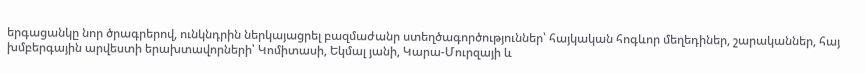երգացանկը նոր ծրագրերով, ունկնդրին ներկայացրել բազմաժանր ստեղծագործություններ՝ հայկական հոգևոր մեղեդիներ, շարականներ, հայ խմբերգային արվեստի երախտավորների՝ Կոմիտասի, Եկմալ յանի, Կարա-Մուրզայի և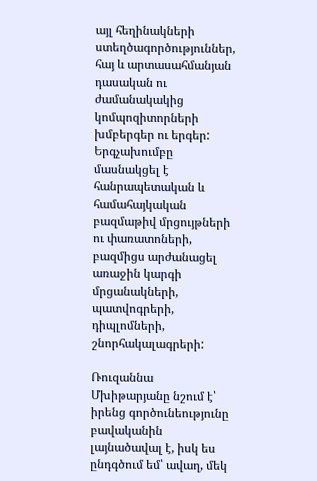այլ հեղինակների ստեղծագործություններ, հայ և արտասահմանյան դասական ու ժամանակակից կոմպոզիտորների խմբերգեր ու երգեր: Երգչախումբը մասնակցել է հանրապետական և համահայկական բազմաթիվ մրցույթների ու փառատոների, բազմիցս արժանացել առաջին կարգի մրցանակների, պատվոգրերի, դիպլոմների, շնորհակալագրերի:

Ռուզաննա Մխիթարյանը նշում է՝ իրենց գործունեությունը բավականին լայնածավալ է, իսկ ես ընդգծում եմ՝ ավաղ, մեկ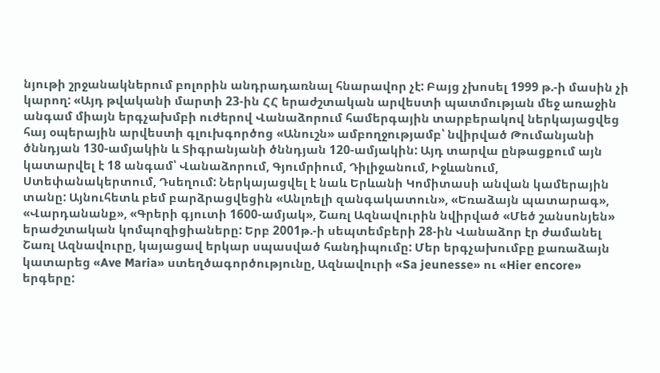նյութի շրջանակներում բոլորին անդրադառնալ հնարավոր չէ: Բայց չխոսել 1999 թ.-ի մասին չի կարող: «Այդ թվականի մարտի 23-ին ՀՀ երաժշտական արվեստի պատմության մեջ առաջին անգամ միայն երգչախմբի ուժերով Վանաձորում համերգային տարբերակով ներկայացվեց հայ օպերային արվեստի գլուխգործոց «Անուշն» ամբողջությամբ՝ նվիրված Թումանյանի ծննդյան 130-ամյակին և Տիգրանյանի ծննդյան 120-ամյակին: Այդ տարվա ընթացքում այն կատարվել է 18 անգամ՝ Վանաձորում, Գյումրիում, Դիլիջանում, Իջևանում, Ստեփանակերտում, Դսեղում: Ներկայացվել է նաև Երևանի Կոմիտասի անվան կամերային տանը: Այնուհետև բեմ բարձրացվեցին «Անլռելի զանգակատուն», «Եռաձայն պատարագ», «Վարդանանք», «Գրերի գյուտի 1600-ամյակ», Շառլ Ազնավուրին նվիրված «Մեծ շանսոնյեն» երաժշտական կոմպոզիցիաները: Երբ 2001թ.-ի սեպտեմբերի 28-ին Վանաձոր էր ժամանել Շառլ Ազնավուրը, կայացավ երկար սպասված հանդիպումը: Մեր երգչախումբը քառաձայն կատարեց «Ave Maria» ստեղծագործությունը, Ազնավուրի «Sa jeunesse» ու «Hier encore» երգերը: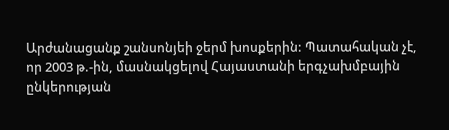Արժանացանք շանսոնյեի ջերմ խոսքերին: Պատահական չէ, որ 2003 թ.-ին, մասնակցելով Հայաստանի երգչախմբային ընկերության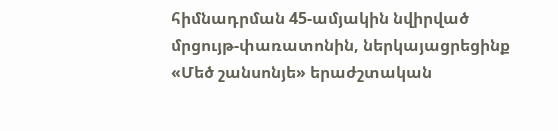հիմնադրման 45-ամյակին նվիրված մրցույթ-փառատոնին, ներկայացրեցինք «Մեծ շանսոնյե» երաժշտական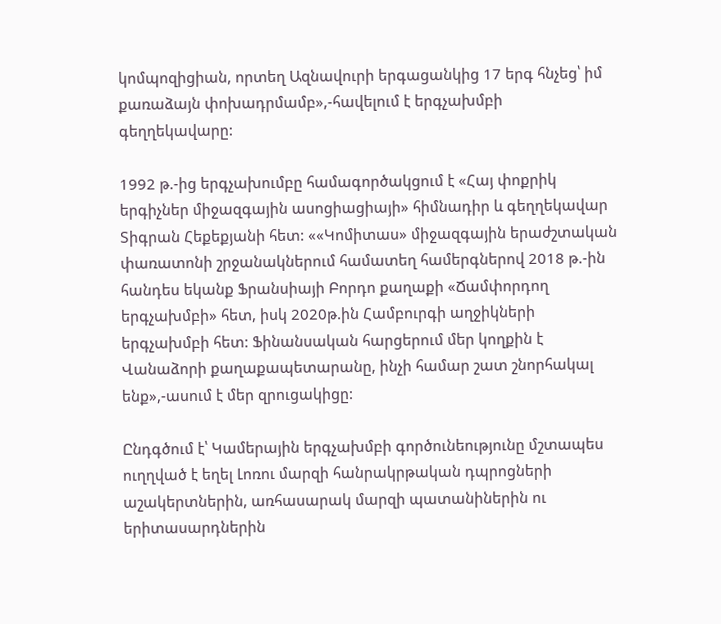կոմպոզիցիան, որտեղ Ազնավուրի երգացանկից 17 երգ հնչեց՝ իմ քառաձայն փոխադրմամբ»,-հավելում է երգչախմբի գեղղեկավարը:

1992 թ.-ից երգչախումբը համագործակցում է «Հայ փոքրիկ երգիչներ միջազգային ասոցիացիայի» հիմնադիր և գեղղեկավար Տիգրան Հեքեքյանի հետ: ««Կոմիտաս» միջազգային երաժշտական փառատոնի շրջանակներում համատեղ համերգներով 2018 թ.-ին հանդես եկանք Ֆրանսիայի Բորդո քաղաքի «Ճամփորդող երգչախմբի» հետ, իսկ 2020թ.ին Համբուրգի աղջիկների երգչախմբի հետ: Ֆինանսական հարցերում մեր կողքին է Վանաձորի քաղաքապետարանը, ինչի համար շատ շնորհակալ ենք»,-ասում է մեր զրուցակիցը:

Ընդգծում է՝ Կամերային երգչախմբի գործունեությունը մշտապես ուղղված է եղել Լոռու մարզի հանրակրթական դպրոցների աշակերտներին, առհասարակ մարզի պատանիներին ու երիտասարդներին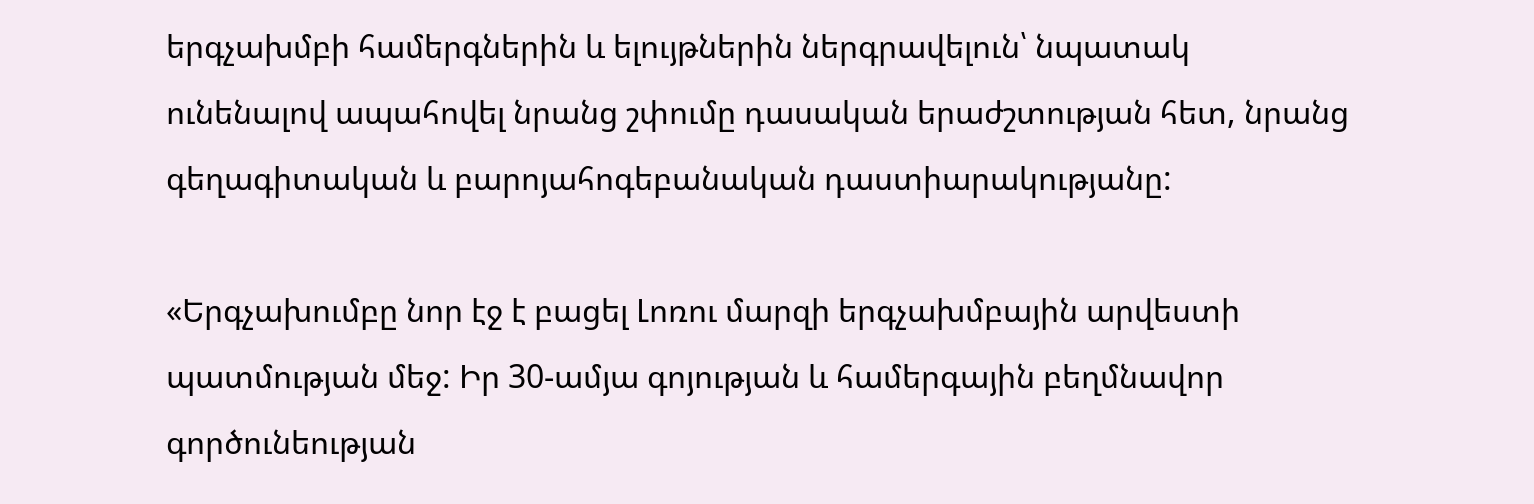երգչախմբի համերգներին և ելույթներին ներգրավելուն՝ նպատակ ունենալով ապահովել նրանց շփումը դասական երաժշտության հետ, նրանց գեղագիտական և բարոյահոգեբանական դաստիարակությանը:

«Երգչախումբը նոր էջ է բացել Լոռու մարզի երգչախմբային արվեստի պատմության մեջ: Իր 30-ամյա գոյության և համերգային բեղմնավոր գործունեության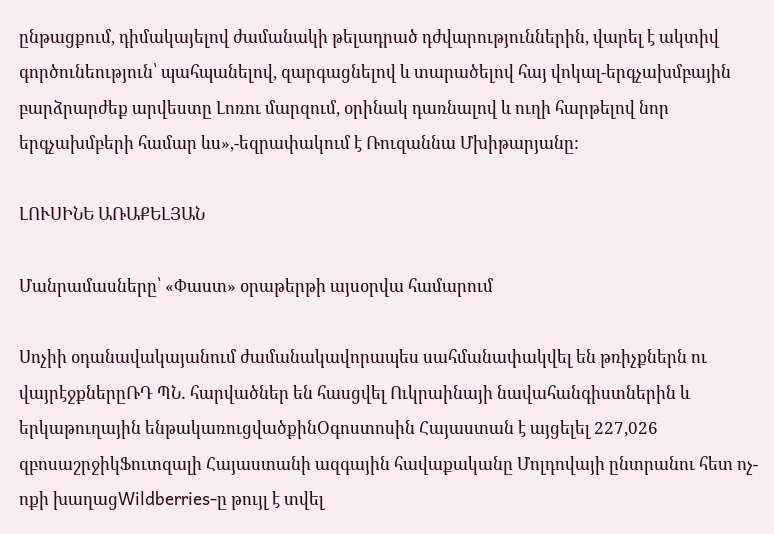ընթացքում, դիմակայելով ժամանակի թելադրած դժվարություններին, վարել է ակտիվ գործունեություն՝ պահպանելով, զարգացնելով և տարածելով հայ վոկալ-երգչախմբային բարձրարժեք արվեստը Լոռու մարզում, օրինակ դառնալով և ուղի հարթելով նոր երգչախմբերի համար ևս»,-եզրափակում է Ռուզաննա Մխիթարյանը:

ԼՈՒՍԻՆԵ ԱՌԱՔԵԼՅԱՆ

Մանրամասները՝ «Փաստ» օրաթերթի այսօրվա համարում

Սոչիի օդանավակայանում ժամանակավորապես սահմանափակվել են թռիչքներն ու վայրէջքներըՌԴ ՊՆ․ հարվածներ են հասցվել Ուկրաինայի նավահանգիստներին և երկաթուղային ենթակառուցվածքինՕգոստոսին Հայաստան է այցելել 227,026 զբոսաշրջիկՖուտզալի Հայաստանի ազգային հավաքականը Մոլդովայի ընտրանու հետ ոչ-ոքի խաղացWildberries-ը թույլ է տվել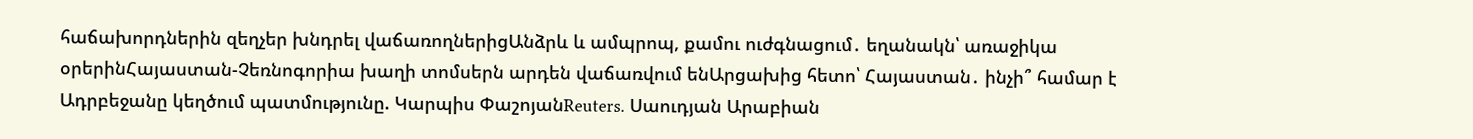հաճախորդներին զեղչեր խնդրել վաճառողներիցԱնձրև և ամպրոպ, քամու ուժգնացում․ եղանակն՝ առաջիկա օրերինՀայաստան-Չեռնոգորիա խաղի տոմսերն արդեն վաճառվում ենԱրցախից հետո՝ Հայաստան․ ինչի՞ համար է Ադրբեջանը կեղծում պատմությունը. Կարպիս ՓաշոյանReuters․ Սաուդյան Արաբիան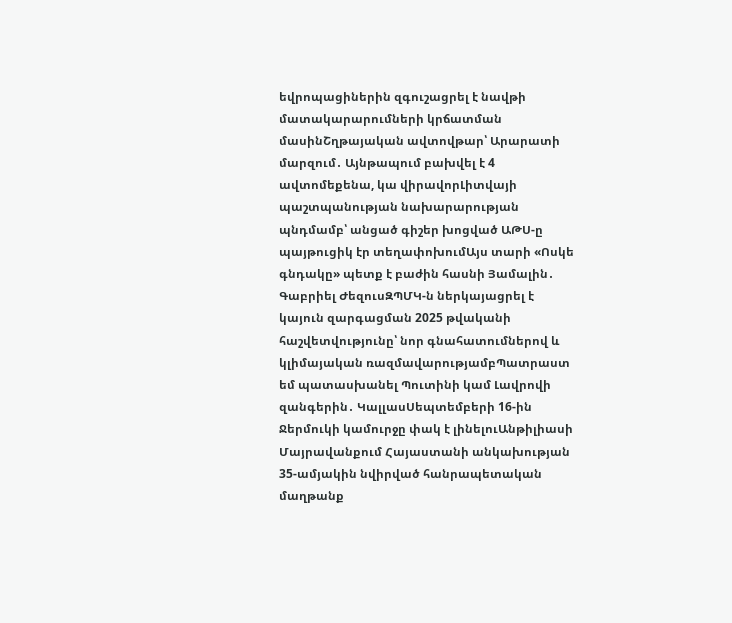եվրոպացիներին զգուշացրել է նավթի մատակարարումների կրճատման մասինՇղթայական ավտովթար՝ Արարատի մարզում․ Այնթապում բախվել է 4 ավտոմեքենա, կա վիրավորԼիտվայի պաշտպանության նախարարության պնդմամբ՝ անցած գիշեր խոցված ԱԹՍ-ը պայթուցիկ էր տեղափոխումԱյս տարի «Ոսկե գնդակը» պետք է բաժին հասնի Յամալին․ Գաբրիել ԺեզուսԶՊՄԿ-ն ներկայացրել է կայուն զարգացման 2025 թվականի հաշվետվությունը՝ նոր գնահատումներով և կլիմայական ռազմավարությամբՊատրաստ եմ պատասխանել Պուտինի կամ Լավրովի զանգերին․ ԿալլասՍեպտեմբերի 16-ին Ջերմուկի կամուրջը փակ է լինելուԱնթիլիասի Մայրավանքում Հայաստանի անկախության 35-ամյակին նվիրված հանրապետական մաղթանք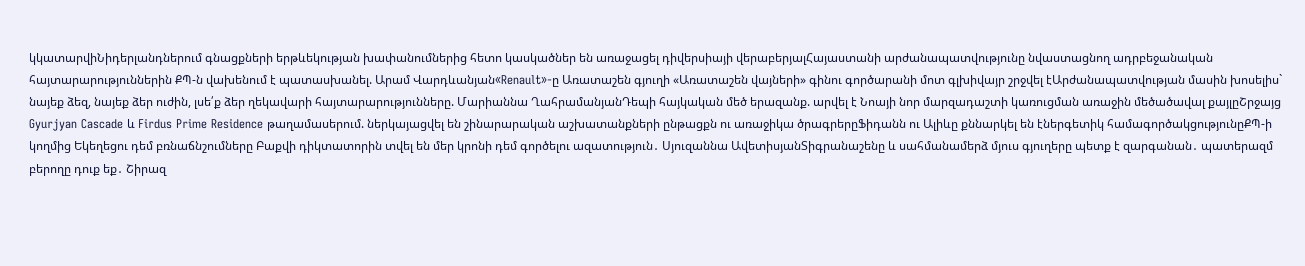կկատարվիՆիդերլանդներում գնացքների երթևեկության խափանումներից հետո կասկածներ են առաջացել դիվերսիայի վերաբերյալՀայաստանի արժանապատվությունը նվաստացնող ադրբեջանական հայտարարություններին ՔՊ-ն վախենում է պատասխանել. Արամ Վարդևանյան«Renault»-ը Առատաշեն գյուղի «Առատաշեն վայների» գինու գործարանի մոտ գլխիվայր շրջվել էԱրժանապատվության մասին խոսելիս` նայեք ձեզ, նայեք ձեր ուժին, լսե՛ք ձեր ղեկավարի հայտարարությունները. Մարիաննա ՂահրամանյանԴեպի հայկական մեծ երազանք. արվել է Նոայի նոր մարզադաշտի կառուցման առաջին մեծածավալ քայլըՇրջայց Gyurjyan Cascade և Firdus Prime Residence թաղամասերում. ներկայացվել են շինարարական աշխատանքների ընթացքն ու առաջիկա ծրագրերըՖիդանն ու Ալիևը քննարկել են էներգետիկ համագործակցությունըՔՊ-ի կողմից Եկեղեցու դեմ բռնաճնշումները Բաքվի դիկտատորին տվել են մեր կրոնի դեմ գործելու ազատություն․ Սյուզաննա ԱվետիսյանՏիգրանաշենը և սահմանամերձ մյուս գյուղերը պետք է զարգանան․ պատերազմ բերողը դուք եք․ Շիրազ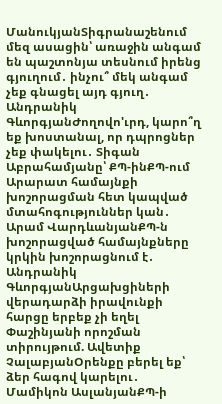ՄանուկյանՏիգրանաշենում մեզ ասացին՝ առաջին անգամ են պաշտոնյա տեսնում իրենց գյուղում․ ինչու՞ մեկ անգամ չեք գնացել այդ գյուղ․ Անդրանիկ ԳևորգյանԺողովո'ւրդ, կարո՞ղ եք խոստանալ, որ դպրոցներ չեք փակելու․ Տիգան Աբրահամյանը՝ ՔՊ-ինՔՊ-ում Արարատ համայնքի խոշորացման հետ կապված մտահոգություններ կան․ Արամ ՎարդևանյանՔՊ-ն խոշորացված համայնքները կրկին խոշորացնում է․ Անդրանիկ ԳևորգյանԱրցախցիների վերադարձի իրավունքի հարցը երբեք չի եղել Փաշինյանի որոշման տիրույթում. Ավետիք ՉալաբյանՕրենքը բերել եք՝ ձեր հագով կարելու․ Մամիկոն ԱսլանյանՔՊ-ի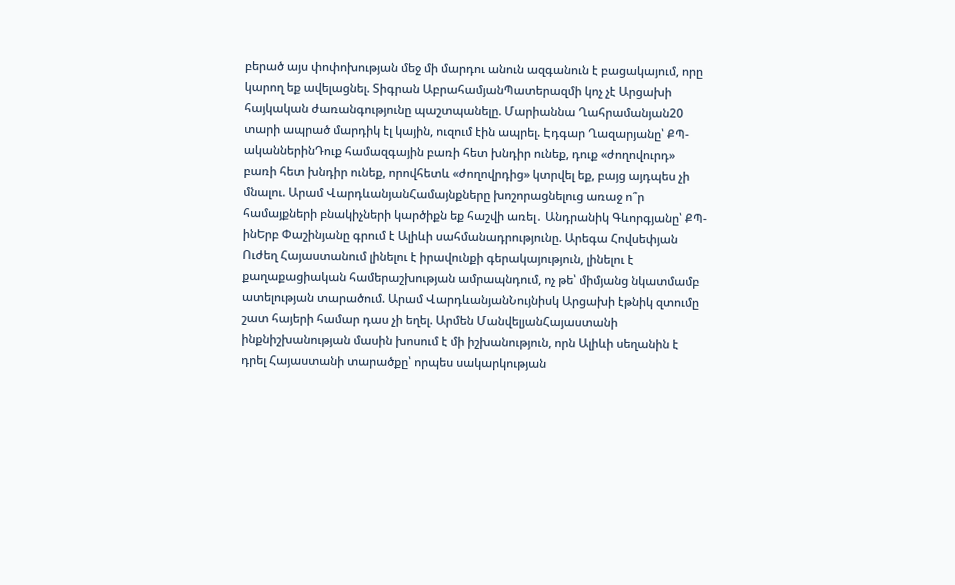բերած այս փոփոխության մեջ մի մարդու անուն ազգանուն է բացակայում, որը կարող եք ավելացնել. Տիգրան ԱբրահամյանՊատերազմի կոչ չէ Արցախի հայկական ժառանգությունը պաշտպանելը. Մարիաննա Ղահրամանյան20 տարի ապրած մարդիկ էլ կային, ուզում էին ապրել. Էդգար Ղազարյանը՝ ՔՊ-ականներինԴուք համազգային բառի հետ խնդիր ունեք, դուք «ժողովուրդ» բառի հետ խնդիր ունեք, որովհետև «ժողովրդից» կտրվել եք, բայց այդպես չի մնալու. Արամ ՎարդևանյանՀամայնքները խոշորացնելուց առաջ ո՞ր համայքների բնակիչների կարծիքն եք հաշվի առել․ Անդրանիկ Գևորգյանը՝ ՔՊ-ինԵրբ Փաշինյանը գրում է Ալիևի սահմանադրությունը. Արեգա Հովսեփյան Ուժեղ Հայաստանում լինելու է իրավունքի գերակայություն, լինելու է քաղաքացիական համերաշխության ամրապնդում, ոչ թե՝ միմյանց նկատմամբ ատելության տարածում. Արամ ՎարդևանյանՆույնիսկ Արցախի էթնիկ զտումը շատ հայերի համար դաս չի եղել. Արմեն ՄանվելյանՀայաստանի ինքնիշխանության մասին խոսում է մի իշխանություն, որն Ալիևի սեղանին է դրել Հայաստանի տարածքը՝ որպես սակարկության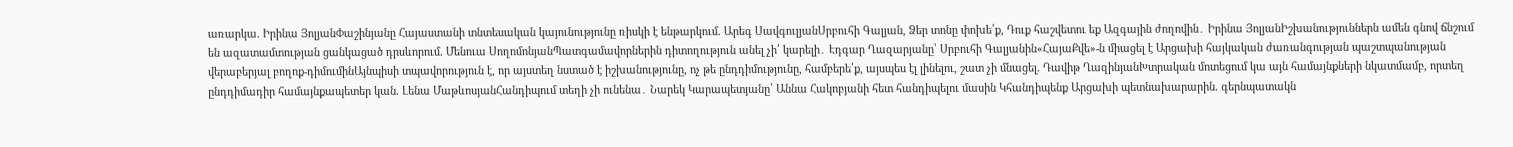առարկա. Իրինա ՅոլյանՓաշինյանը Հայաստանի տնտեսական կայունությունը ռիսկի է ենթարկում. Արեգ ՍավգուլյանՍրբուհի Գալյան, Ձեր տոնը փոխե՛ք, Դուք հաշվետու եք Ազգային ժողովին․ Իրինա ՅոլյանԻշխանություններն ամեն գնով ճնշում են ազատամտության ցանկացած դրսևորում. Մենուա ՍողոմոնյանՊատգամավորներին դիտողություն անել չի՛ կարելի․ Էդգար Ղազարյանը՝ Սրբուհի Գալյանին«ՀայաՔվե»-ն միացել է Արցախի հայկական ժառանգության պաշտպանության վերաբերյալ բողոք-դիմումինԱյնպիսի տպավորություն է, որ այստեղ նստած է իշխանությունը, ոչ թե ընդդիմությունը, համբերե՛ք, այսպես էլ լինելու, շատ չի մնացել. Դավիթ ՂազինյանԽտրական մոտեցում կա այն համայնքների նկատմամբ, որտեղ ընդդիմադիր համայնքապետեր կան. Լենա ՄաթևոսյանՀանդիպում տեղի չի ունենա․ Նարեկ Կարապետյանը՝ Աննա Հակոբյանի հետ հանդիպելու մասին Կհանդիպենք Արցախի պետնախարարին. գերնպատակն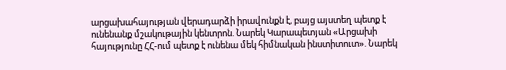արցախահայության վերադարձի իրավունքն է, բայց այստեղ պետք է ունենանք մշակութային կենտրոն. Նարեկ Կարապետյան «Արցախի հայությունը ՀՀ-ում պետք է ունենա մեկ հիմնական ինստիտուտ». Նարեկ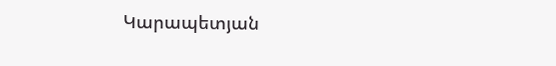Կարապետյան